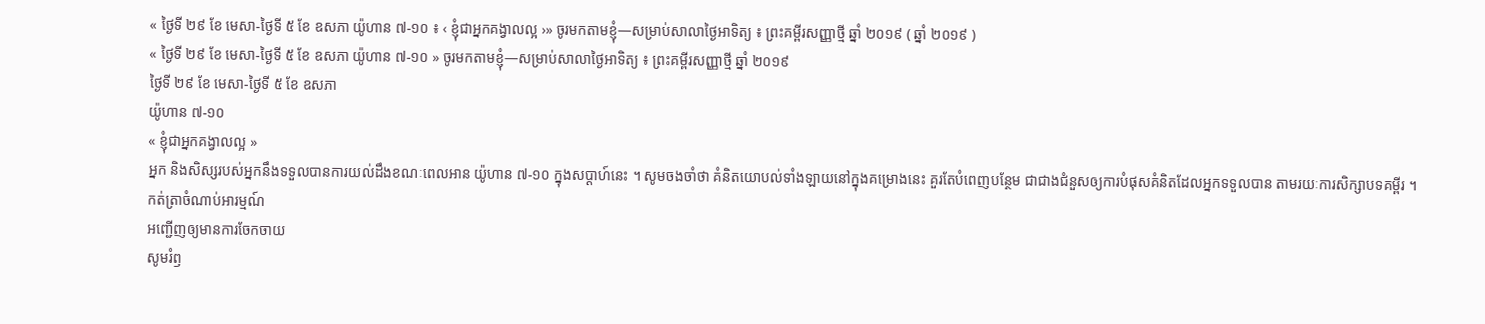« ថ្ងៃទី ២៩ ខែ មេសា-ថ្ងៃទី ៥ ខែ ឧសភា យ៉ូហាន ៧-១០ ៖ ‹ ខ្ញុំជាអ្នកគង្វាលល្អ ›» ចូរមកតាមខ្ញុំ—សម្រាប់សាលាថ្ងៃអាទិត្យ ៖ ព្រះគម្ពីរសញ្ញាថ្មី ឆ្នាំ ២០១៩ ( ឆ្នាំ ២០១៩ )
« ថ្ងៃទី ២៩ ខែ មេសា-ថ្ងៃទី ៥ ខែ ឧសភា យ៉ូហាន ៧-១០ » ចូរមកតាមខ្ញុំ—សម្រាប់សាលាថ្ងៃអាទិត្យ ៖ ព្រះគម្ពីរសញ្ញាថ្មី ឆ្នាំ ២០១៩
ថ្ងៃទី ២៩ ខែ មេសា-ថ្ងៃទី ៥ ខែ ឧសភា
យ៉ូហាន ៧-១០
« ខ្ញុំជាអ្នកគង្វាលល្អ »
អ្នក និងសិស្សរបស់អ្នកនឹងទទួលបានការយល់ដឹងខណៈពេលអាន យ៉ូហាន ៧-១០ ក្នុងសប្ដាហ៍នេះ ។ សូមចងចាំថា គំនិតយោបល់ទាំងឡាយនៅក្នុងគម្រោងនេះ គួរតែបំពេញបន្ថែម ជាជាងជំនួសឲ្យការបំផុសគំនិតដែលអ្នកទទួលបាន តាមរយៈការសិក្សាបទគម្ពីរ ។
កត់ត្រាចំណាប់អារម្មណ៍
អញ្ជើញឲ្យមានការចែកចាយ
សូមរំឭ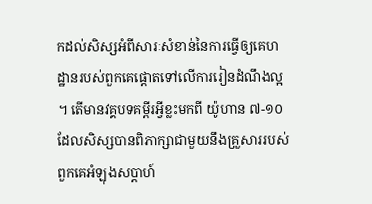កដល់សិស្សអំពីសារៈសំខាន់នៃការធ្វើឲ្យគេហដ្ឋានរបស់ពួកគេផ្ដោតទៅលើការរៀនដំណឹងល្អ ។ តើមានវគ្គបទគម្ពីរអ្វីខ្លះមកពី យ៉ូហាន ៧-១០ ដែលសិស្សបានពិភាក្សាជាមួយនឹងគ្រួសាររបស់ពួកគេអំឡុងសប្ដាហ៍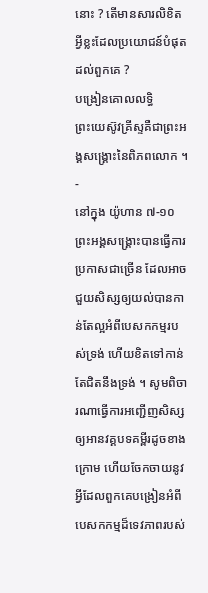នោះ ? តើមានសារលិខិតអ្វីខ្លះដែលប្រយោជន៍បំផុតដល់ពួកគេ ?
បង្រៀនគោលលទ្ធិ
ព្រះយេស៊ូវគ្រីស្ទគឺជាព្រះអង្គសង្គ្រោះនៃពិភពលោក ។
-
នៅក្នុង យ៉ូហាន ៧-១០ ព្រះអង្គសង្គ្រោះបានធ្វើការប្រកាសជាច្រើន ដែលអាចជួយសិស្សឲ្យយល់បានកាន់តែល្អអំពីបេសកកម្មរបស់ទ្រង់ ហើយខិតទៅកាន់តែជិតនឹងទ្រង់ ។ សូមពិចារណាធ្វើការអញ្ជើញសិស្សឲ្យអានវគ្គបទគម្ពីរដូចខាងក្រោម ហើយចែកចាយនូវអ្វីដែលពួកគេបង្រៀនអំពីបេសកកម្មដ៏ទេវភាពរបស់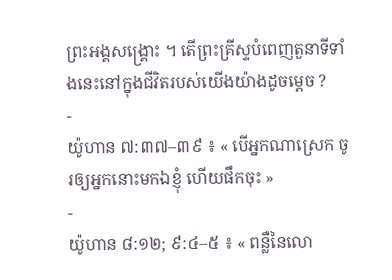ព្រះអង្គសង្គ្រោះ ។ តើព្រះគ្រីស្ទបំពេញតួនាទីទាំងនេះនៅក្នុងជីវិតរបស់យើងយ៉ាងដូចម្ដេច ?
-
យ៉ូហាន ៧:៣៧–៣៩ ៖ « បើអ្នកណាស្រេក ចូរឲ្យអ្នកនោះមកឯខ្ញុំ ហើយផឹកចុះ »
-
យ៉ូហាន ៨:១២; ៩:៤–៥ ៖ « ពន្លឺនៃលោ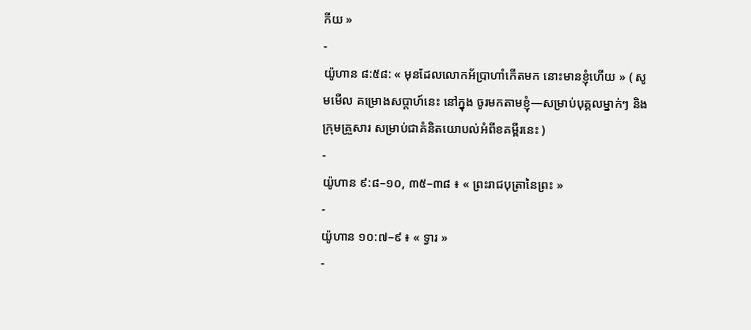កីយ »
-
យ៉ូហាន ៨:៥៨: « មុនដែលលោកអ័ប្រាហាំកើតមក នោះមានខ្ញុំហើយ » ( សូមមើល គម្រោងសប្ដាហ៍នេះ នៅក្នុង ចូរមកតាមខ្ញុំ—សម្រាប់បុគ្គលម្នាក់ៗ និងក្រុមគ្រួសារ សម្រាប់ជាគំនិតយោបល់អំពីខគម្ពីរនេះ )
-
យ៉ូហាន ៩:៨–១០, ៣៥–៣៨ ៖ « ព្រះរាជបុត្រានៃព្រះ »
-
យ៉ូហាន ១០:៧–៩ ៖ « ទ្វារ »
-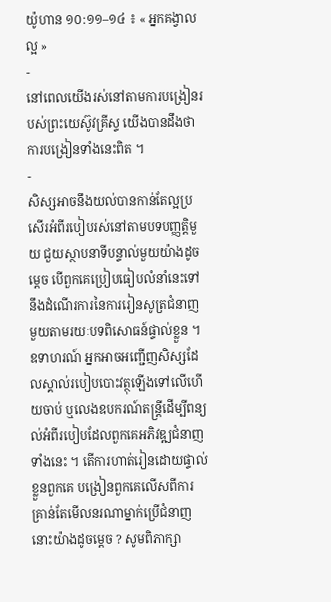យ៉ូហាន ១០:១១–១៤ ៖ « អ្នកគង្វាលល្អ »
-
នៅពេលយើងរស់នៅតាមការបង្រៀនរបស់ព្រះយេស៊ូវគ្រីស្ទ យើងបានដឹងថាការបង្រៀនទាំងនេះពិត ។
-
សិស្សអាចនឹងយល់បានកាន់តែល្អប្រសើរអំពីរបៀបរស់នៅតាមបទបញ្ញត្តិមួយ ជួយស្ថាបនាទីបន្ទាល់មួយយ៉ាងដូចម្ដេច បើពួកគេប្រៀបធៀបលំនាំនេះទៅនឹងដំណើរការនៃការរៀនសូត្រជំនាញមួយតាមរយៈបទពិសោធន៍ផ្ទាល់ខ្លួន ។ ឧទាហរណ៍ អ្នកអាចអញ្ជើញសិស្សដែលស្គាល់របៀបបោះវត្ថុឡើងទៅលើហើយចាប់ ឬលេងឧបករណ៍តន្ត្រីដើម្បីពន្យល់អំពីរបៀបដែលពួកគេអភិវឌ្ឍជំនាញទាំងនេះ ។ តើការហាត់រៀនដោយផ្ទាល់ខ្លួនពួកគេ បង្រៀនពួកគេលើសពីការគ្រាន់តែមើលនរណាម្នាក់ប្រើជំនាញនោះយ៉ាងដូចម្ដេច ? សូមពិភាក្សា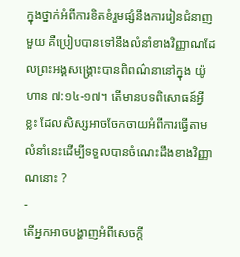ក្នុងថ្នាក់អំពីការខិតខំរួមផ្សំនឹងការរៀនជំនាញមួយ គឺប្រៀបបានទៅនឹងលំនាំខាងវិញ្ញាណដែលព្រះអង្គសង្គ្រោះបានពិពណ៌នានៅក្នុង យ៉ូហាន ៧:១៤-១៧។ តើមានបទពិសោធន៍អ្វីខ្លះ ដែលសិស្សអាចចែកចាយអំពីការធ្វើតាមលំនាំនេះដើម្បីទទួលបានចំណេះដឹងខាងវិញ្ញាណនោះ ?
-
តើអ្នកអាចបង្ហាញអំពីសេចក្ដី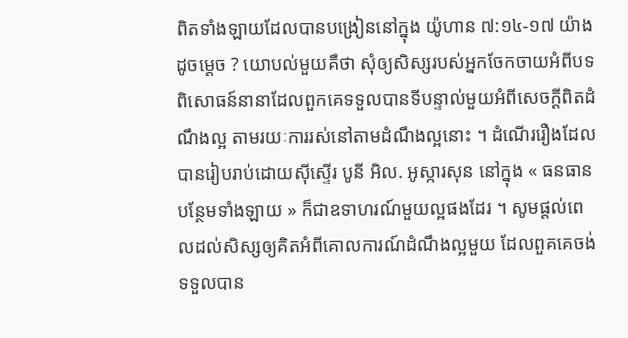ពិតទាំងឡាយដែលបានបង្រៀននៅក្នុង យ៉ូហាន ៧:១៤-១៧ យ៉ាងដូចម្ដេច ? យោបល់មួយគឺថា សុំឲ្យសិស្សរបស់អ្នកចែកចាយអំពីបទពិសោធន៍នានាដែលពួកគេទទួលបានទីបន្ទាល់មួយអំពីសេចក្ដីពិតដំណឹងល្អ តាមរយៈការរស់នៅតាមដំណឹងល្អនោះ ។ ដំណើររឿងដែលបានរៀបរាប់ដោយស៊ីស្ទើរ បូនី អិល. អូស្ការសុន នៅក្នុង « ធនធានបន្ថែមទាំងឡាយ » ក៏ជាឧទាហរណ៍មួយល្អផងដែរ ។ សូមផ្តល់ពេលដល់សិស្សឲ្យគិតអំពីគោលការណ៍ដំណឹងល្អមួយ ដែលពួគគេចង់ទទួលបាន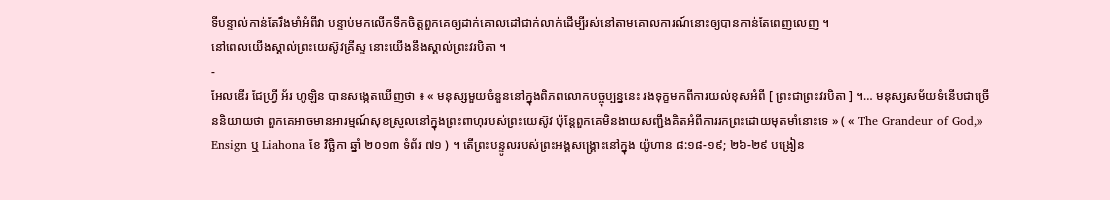ទីបន្ទាល់កាន់តែរឹងមាំអំពីវា បន្ទាប់មកលើកទឹកចិត្តពួកគេឲ្យដាក់គោលដៅជាក់លាក់ដើម្បីរស់នៅតាមគោលការណ៍នោះឲ្យបានកាន់តែពេញលេញ ។
នៅពេលយើងស្គាល់ព្រះយេស៊ូវគ្រីស្ទ នោះយើងនឹងស្គាល់ព្រះវរបិតា ។
-
អែលឌើរ ជែហ្វ្រី អ័រ ហូឡិន បានសង្កេតឃើញថា ៖ « មនុស្សមួយចំនួននៅក្នុងពិភពលោកបច្ចុប្បន្ននេះ រងទុក្ខមកពីការយល់ខុសអំពី [ ព្រះជាព្រះវរបិតា ] ។… មនុស្សសម័យទំនើបជាច្រើននិយាយថា ពួកគេអាចមានអារម្មណ៍សុខស្រួលនៅក្នុងព្រះពាហុរបស់ព្រះយេស៊ូវ ប៉ុន្តែពួកគេមិនងាយសញ្ជឹងគិតអំពីការរកព្រះដោយមុតមាំនោះទេ » ( « The Grandeur of God,» Ensign ឬ Liahona ខែ វិច្ឆិកា ឆ្នាំ ២០១៣ ទំព័រ ៧១ ) ។ តើព្រះបន្ទូលរបស់ព្រះអង្គសង្គ្រោះនៅក្នុង យ៉ូហាន ៨:១៨-១៩; ២៦-២៩ បង្រៀន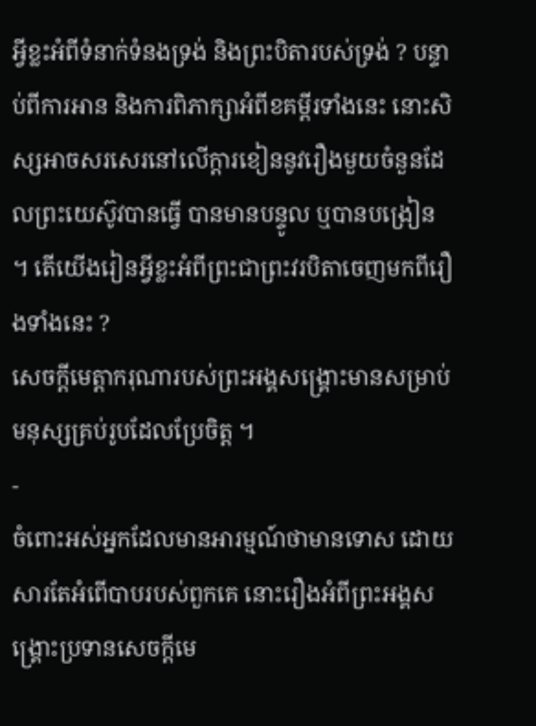អ្វីខ្លះអំពីទំនាក់ទំនងទ្រង់ និងព្រះបិតារបស់ទ្រង់ ? បន្ទាប់ពីការអាន និងការពិភាក្សាអំពីខគម្ពីរទាំងនេះ នោះសិស្សអាចសរសេរនៅលើក្ដារខៀននូវរឿងមួយចំនួនដែលព្រះយេស៊ូវបានធ្វើ បានមានបន្ទូល ឬបានបង្រៀន ។ តើយើងរៀនអ្វីខ្លះអំពីព្រះជាព្រះវរបិតាចេញមកពីរឿងទាំងនេះ ?
សេចក្តីមេត្តាករុណារបស់ព្រះអង្គសង្គ្រោះមានសម្រាប់មនុស្សគ្រប់រូបដែលប្រែចិត្ត ។
-
ចំពោះអស់អ្នកដែលមានអារម្មណ៍ថាមានទោស ដោយសារតែអំពើបាបរបស់ពួកគេ នោះរឿងអំពីព្រះអង្គសង្គ្រោះប្រទានសេចក្ដីមេ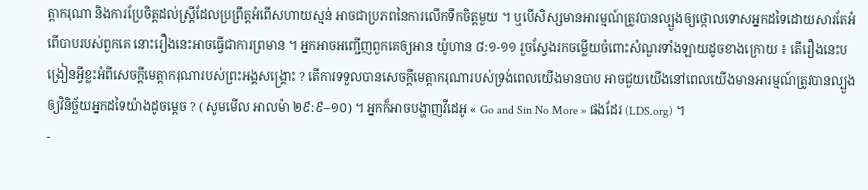ត្តាករុណា និងការប្រែចិត្តដល់ស្ត្រីដែលប្រព្រឹត្តអំពើសហាយស្មន់ អាចជាប្រភពនៃការលើកទឹកចិត្តមួយ ។ ឬបើសិស្សមានអារម្មណ៍ត្រូវបានល្បួងឲ្យថ្កោលទោសអ្នកដទៃដោយសារតែអំពើបាបរបស់ពួកគេ នោះរឿងនេះអាចធ្វើជាការព្រមាន ។ អ្នកអាចអញ្ជើញពួកគេឲ្យអាន យ៉ូហាន ៨:១-១១ រួចស្វែងរកចម្លើយចំពោះសំណួរទាំងឡាយដូចខាងក្រោយ ៖ តើរឿងនេះបង្រៀនអ្វីខ្លះអំពីសេចក្ដីមេត្តាករុណារបស់ព្រះអង្គសង្គ្រោះ ? តើការទទួលបានសេចក្ដីមេត្តាករុណារបស់ទ្រង់ពេលយើងមានបាប អាចជួយយើងនៅពេលយើងមានអារម្មណ៍ត្រូវបានល្បួងឲ្យវិនិច្ឆ័យអ្នកដទៃយ៉ាងដូចម្ដេច ? ( សូមមើល អាលម៉ា ២៩:៩–១០) ។ អ្នកក៏អាចបង្ហាញវីដេអូ « Go and Sin No More » ផងដែរ (LDS.org) ។
-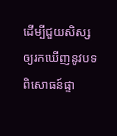ដើម្បីជួយសិស្សឲ្យរកឃើញនូវបទពិសោធន៍ផ្ទា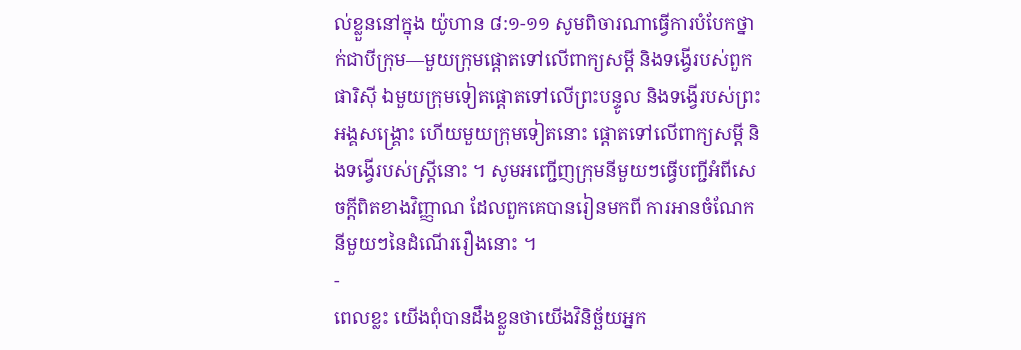ល់ខ្លួននៅក្នុង យ៉ូហាន ៨:១-១១ សូមពិចារណាធ្វើការបំបែកថ្នាក់ជាបីក្រុម—មួយក្រុមផ្ដោតទៅលើពាក្យសម្ដី និងទង្វើរបស់ពួកផារិស៊ី ឯមួយក្រុមទៀតផ្ដោតទៅលើព្រះបន្ទូល និងទង្វើរបស់ព្រះអង្គសង្គ្រោះ ហើយមួយក្រុមទៀតនោះ ផ្ដោតទៅលើពាក្យសម្ដី និងទង្វើរបស់ស្ត្រីនោះ ។ សូមអញ្ជើញក្រុមនីមួយៗធ្វើបញ្ជីអំពីសេចក្ដីពិតខាងវិញ្ញាណ ដែលពួកគេបានរៀនមកពី ការអានចំណែកនីមួយៗនៃដំណើររឿងនោះ ។
-
ពេលខ្លះ យើងពុំបានដឹងខ្លួនថាយើងវិនិច្ឆ័យអ្នក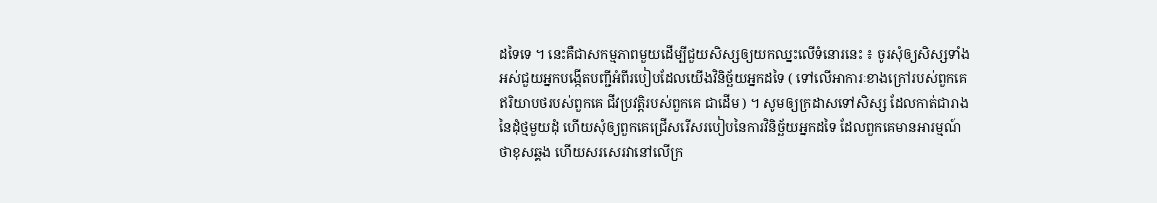ដទៃទេ ។ នេះគឺជាសកម្មភាពមួយដើម្បីជួយសិស្សឲ្យយកឈ្នះលើទំនោរនេះ ៖ ចូរសុំឲ្យសិស្សទាំងអស់ជួយអ្នកបង្កើតបញ្ជីអំពីរបៀបដែលយើងវិនិច្ឆ័យអ្នកដទៃ ( ទៅលើអាការៈខាងក្រៅរបស់ពួកគេ ឥរិយាបថរបស់ពួកគេ ជីវប្រវត្តិរបស់ពួកគេ ជាដើម ) ។ សូមឲ្យក្រដាសទៅសិស្ស ដែលកាត់ជារាងនៃដុំថ្មមួយដុំ ហើយសុំឲ្យពួកគេជ្រើសរើសរបៀបនៃការវិនិច្ឆ័យអ្នកដទៃ ដែលពួកគេមានអារម្មណ៍ថាខុសឆ្គង ហើយសរសេរវានៅលើក្រ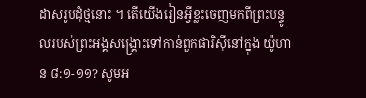ដាសរូបដុំថ្មនោះ ។ តើយើងរៀនអ្វីខ្លះចេញមកពីព្រះបន្ទូលរបស់ព្រះអង្គសង្គ្រោះទៅកាន់ពួកផារិស៊ីនៅក្នុង យ៉ូហាន ៨:១-១១? សូមអ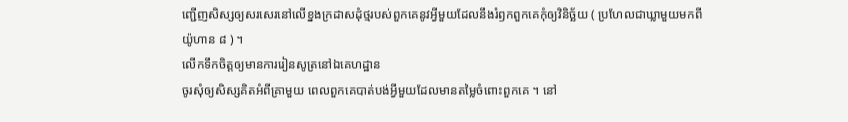ញ្ជើញសិស្សឲ្យសរសេរនៅលើខ្នងក្រដាសដុំថ្មរបស់ពួកគេនូវអ្វីមួយដែលនឹងរំឭកពួកគេកុំឲ្យវិនិច្ឆ័យ ( ប្រហែលជាឃ្លាមួយមកពី យ៉ូហាន ៨ ) ។
លើកទឹកចិត្តឲ្យមានការរៀនសូត្រនៅឯគេហដ្ឋាន
ចូរសុំឲ្យសិស្សគិតអំពីគ្រាមួយ ពេលពួកគេបាត់បង់អ្វីមួយដែលមានតម្លៃចំពោះពួកគេ ។ នៅ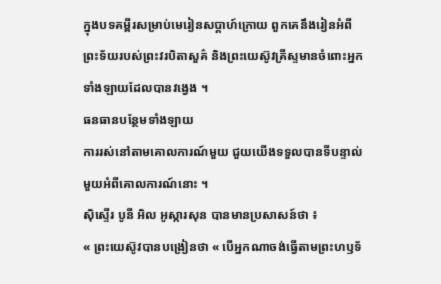ក្នុងបទគម្ពីរសម្រាប់មេរៀនសប្ដាហ៍ក្រោយ ពួកគេនឹងរៀនអំពីព្រះទ័យរបស់ព្រះវរបិតាសួគ៌ និងព្រះយេស៊ូវគ្រីស្ទមានចំពោះអ្នកទាំងឡាយដែលបានវង្វេង ។
ធនធានបន្ថែមទាំងឡាយ
ការរស់នៅតាមគោលការណ៍មួយ ជួយយើងទទួលបានទីបន្ទាល់មួយអំពីគោលការណ៍នោះ ។
ស៊ិស្ទើរ បូនី អិល អូស្ការសុន បានមានប្រសាសន៍ថា ៖
« ព្រះយេស៊ូវបានបង្រៀនថា « បើអ្នកណាចង់ធ្វើតាមព្រះហឫទ័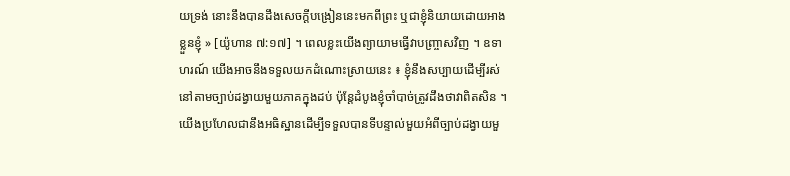យទ្រង់ នោះនឹងបានដឹងសេចក្ដីបង្រៀននេះមកពីព្រះ ឬជាខ្ញុំនិយាយដោយអាងខ្លួនខ្ញុំ » [យ៉ូហាន ៧:១៧] ។ ពេលខ្លះយើងព្យាយាមធ្វើវាបញ្ច្រាសវិញ ។ ឧទាហរណ៍ យើងអាចនឹងទទួលយកដំណោះស្រាយនេះ ៖ ខ្ញុំនឹងសប្បាយដើម្បីរស់នៅតាមច្បាប់ដង្វាយមួយភាគក្នុងដប់ ប៉ុន្តែដំបូងខ្ញុំចាំបាច់ត្រូវដឹងថាវាពិតសិន ។ យើងប្រហែលជានឹងអធិស្ឋានដើម្បីទទួលបានទីបន្ទាល់មួយអំពីច្បាប់ដង្វាយមួ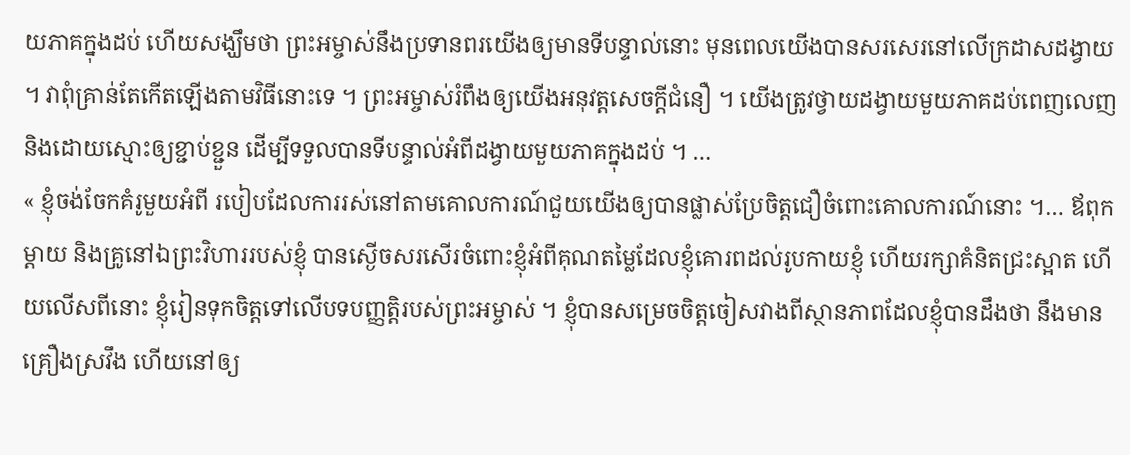យភាគក្នុងដប់ ហើយសង្ឃឹមថា ព្រះអម្ចាស់នឹងប្រទានពរយើងឲ្យមានទីបន្ទាល់នោះ មុនពេលយើងបានសរសេរនៅលើក្រដាសដង្វាយ ។ វាពុំគ្រាន់តែកើតឡើងតាមវិធីនោះទេ ។ ព្រះអម្ចាស់រំពឹងឲ្យយើងអនុវត្តសេចក្ដីជំនឿ ។ យើងត្រូវថ្វាយដង្វាយមួយភាគដប់ពេញលេញ និងដោយស្មោះឲ្យខ្ជាប់ខ្ជួន ដើម្បីទទួលបានទីបន្ទាល់អំពីដង្វាយមួយភាគក្នុងដប់ ។ …
« ខ្ញុំចង់ចែកគំរូមួយអំពី របៀបដែលការរស់នៅតាមគោលការណ៍ជួយយើងឲ្យបានផ្លាស់ប្រែចិត្តជឿចំពោះគោលការណ៍នោះ ។… ឪពុកម្ដាយ និងគ្រូនៅឯព្រះវិហាររបស់ខ្ញុំ បានស្ងើចសរសើរចំពោះខ្ញុំអំពីគុណតម្លៃដែលខ្ញុំគោរពដល់រូបកាយខ្ញុំ ហើយរក្សាគំនិតជ្រះស្អាត ហើយលើសពីនោះ ខ្ញុំរៀនទុកចិត្តទៅលើបទបញ្ញត្តិរបស់ព្រះអម្ចាស់ ។ ខ្ញុំបានសម្រេចចិត្តចៀសវាងពីស្ថានភាពដែលខ្ញុំបានដឹងថា នឹងមានគ្រឿងស្រវឹង ហើយនៅឲ្យ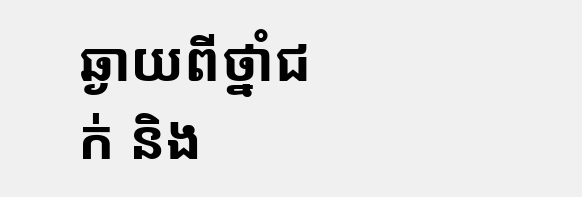ឆ្ងាយពីថ្នាំជក់ និង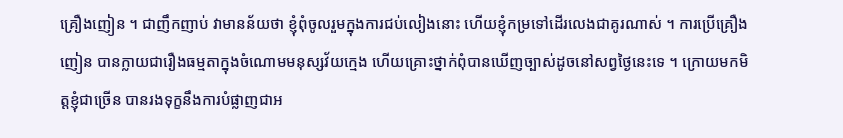គ្រឿងញៀន ។ ជាញឹកញាប់ វាមានន័យថា ខ្ញុំពុំចូលរួមក្នុងការជប់លៀងនោះ ហើយខ្ញុំកម្រទៅដើរលេងជាគូរណាស់ ។ ការប្រើគ្រឿងញៀន បានក្លាយជារឿងធម្មតាក្នុងចំណោមមនុស្សវ័យក្មេង ហើយគ្រោះថ្នាក់ពុំបានឃើញច្បាស់ដូចនៅសព្វថ្ងៃនេះទេ ។ ក្រោយមកមិត្តខ្ញុំជាច្រើន បានរងទុក្ខនឹងការបំផ្លាញជាអ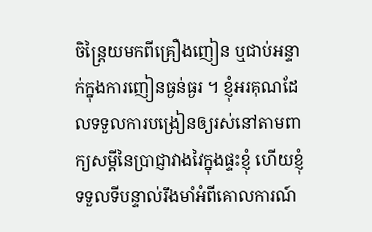ចិន្ត្រៃយមកពីគ្រឿងញៀន ឬជាប់អន្ទាក់ក្នុងការញៀនធ្ងន់ធ្ងរ ។ ខ្ញុំអរគុណដែលទទួលការបង្រៀនឲ្យរស់នៅតាមពាក្យសម្ដីនៃប្រាជ្ញាវាងវៃក្នុងផ្ទះខ្ញុំ ហើយខ្ញុំទទួលទីបន្ទាល់រឹងមាំអំពីគោលការណ៍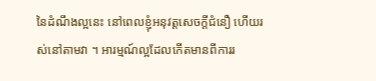នៃដំណឹងល្អនេះ នៅពេលខ្ញុំអនុវត្តសេចក្ដីជំនឿ ហើយរស់នៅតាមវា ។ អារម្មណ៍ល្អដែលកើតមានពីការរ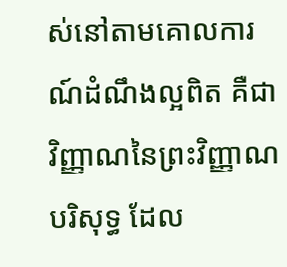ស់នៅតាមគោលការណ៍ដំណឹងល្អពិត គឺជាវិញ្ញាណនៃព្រះវិញ្ញាណបរិសុទ្ធ ដែល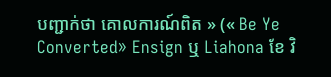បញ្ជាក់ថា គោលការណ៍ពិត » (« Be Ye Converted» Ensign ឬ Liahona ខែ វិ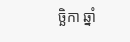ច្ឆិកា ឆ្នាំ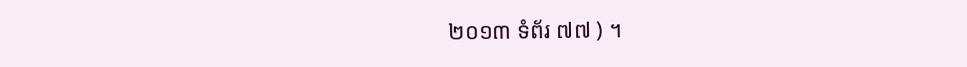២០១៣ ទំព័រ ៧៧ ) ។